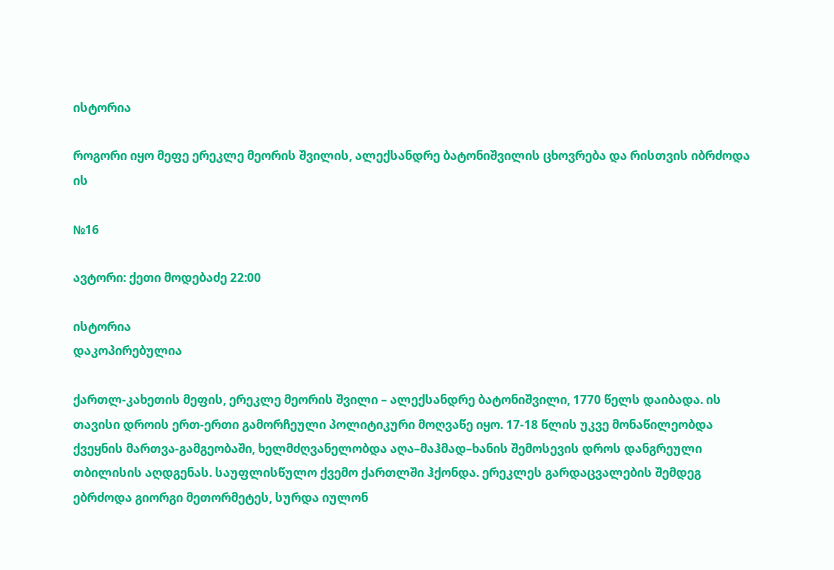ისტორია

როგორი იყო მეფე ერეკლე მეორის შვილის, ალექსანდრე ბატონიშვილის ცხოვრება და რისთვის იბრძოდა ის

№16

ავტორი: ქეთი მოდებაძე 22:00

ისტორია
დაკოპირებულია

ქართლ-კახეთის მეფის, ერეკლე მეორის შვილი – ალექსანდრე ბატონიშვილი, 1770 წელს დაიბადა. ის თავისი დროის ერთ-ერთი გამორჩეული პოლიტიკური მოღვაწე იყო. 17-18 წლის უკვე მონაწილეობდა ქვეყნის მართვა-გამგეობაში, ხელმძღვანელობდა აღა–მაჰმად–ხანის შემოსევის დროს დანგრეული თბილისის აღდგენას. საუფლისწულო ქვემო ქართლში ჰქონდა. ერეკლეს გარდაცვალების შემდეგ ებრძოდა გიორგი მეთორმეტეს, სურდა იულონ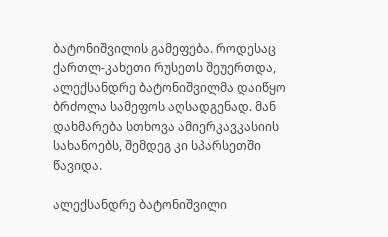ბატონიშვილის გამეფება. როდესაც ქართლ-კახეთი რუსეთს შეუერთდა, ალექსანდრე ბატონიშვილმა დაიწყო ბრძოლა სამეფოს აღსადგენად. მან დახმარება სთხოვა ამიერკავკასიის სახანოებს, შემდეგ კი სპარსეთში წავიდა.

ალექსანდრე ბატონიშვილი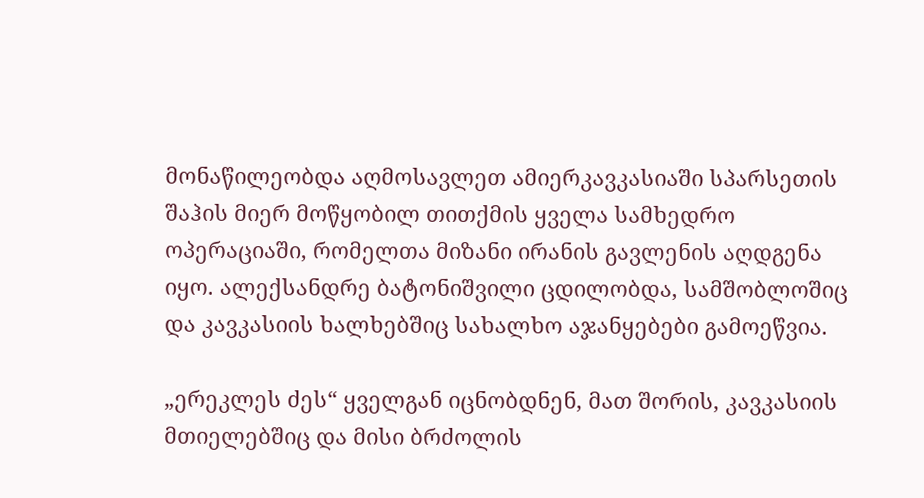მონაწილეობდა აღმოსავლეთ ამიერკავკასიაში სპარსეთის შაჰის მიერ მოწყობილ თითქმის ყველა სამხედრო ოპერაციაში, რომელთა მიზანი ირანის გავლენის აღდგენა იყო. ალექსანდრე ბატონიშვილი ცდილობდა, სამშობლოშიც და კავკასიის ხალხებშიც სახალხო აჯანყებები გამოეწვია.

„ერეკლეს ძეს“ ყველგან იცნობდნენ, მათ შორის, კავკასიის მთიელებშიც და მისი ბრძოლის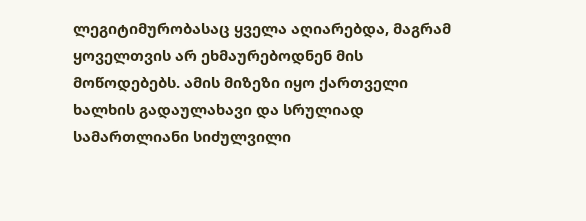ლეგიტიმურობასაც ყველა აღიარებდა, მაგრამ ყოველთვის არ ეხმაურებოდნენ მის მოწოდებებს. ამის მიზეზი იყო ქართველი ხალხის გადაულახავი და სრულიად სამართლიანი სიძულვილი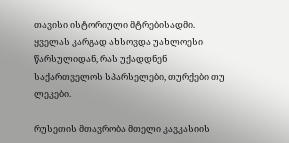თავისი ისტორიული მტრებისადმი. ყველას კარგად ახსოვდა უახლოესი წარსულიდან, რას უქადდნენ საქართველოს სპარსელები, თურქები თუ ლეკები.

რუსეთის მთავრობა მთელი კავკასიის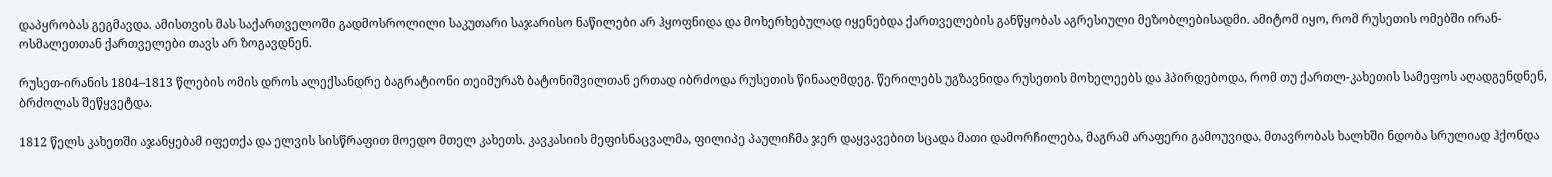დაპყრობას გეგმავდა. ამისთვის მას საქართველოში გადმოსროლილი საკუთარი საჯარისო ნაწილები არ ჰყოფნიდა და მოხერხებულად იყენებდა ქართველების განწყობას აგრესიული მეზობლებისადმი. ამიტომ იყო, რომ რუსეთის ომებში ირან-ოსმალეთთან ქართველები თავს არ ზოგავდნენ.

რუსეთ-ირანის 1804–1813 წლების ომის დროს ალექსანდრე ბაგრატიონი თეიმურაზ ბატონიშვილთან ერთად იბრძოდა რუსეთის წინააღმდეგ. წერილებს უგზავნიდა რუსეთის მოხელეებს და ჰპირდებოდა, რომ თუ ქართლ-კახეთის სამეფოს აღადგენდნენ, ბრძოლას შეწყვეტდა.

1812 წელს კახეთში აჯანყებამ იფეთქა და ელვის სისწრაფით მოედო მთელ კახეთს. კავკასიის მეფისნაცვალმა, ფილიპე პაულიჩმა ჯერ დაყვავებით სცადა მათი დამორჩილება, მაგრამ არაფერი გამოუვიდა, მთავრობას ხალხში ნდობა სრულიად ჰქონდა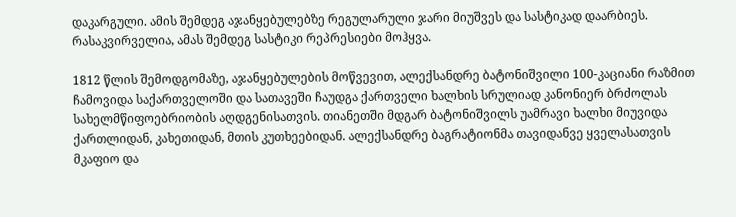დაკარგული. ამის შემდეგ აჯანყებულებზე რეგულარული ჯარი მიუშვეს და სასტიკად დაარბიეს. რასაკვირველია, ამას შემდეგ სასტიკი რეპრესიები მოჰყვა.

1812 წლის შემოდგომაზე, აჯანყებულების მოწვევით, ალექსანდრე ბატონიშვილი 100-კაციანი რაზმით ჩამოვიდა საქართველოში და სათავეში ჩაუდგა ქართველი ხალხის სრულიად კანონიერ ბრძოლას სახელმწიფოებრიობის აღდგენისათვის. თიანეთში მდგარ ბატონიშვილს უამრავი ხალხი მიუვიდა ქართლიდან, კახეთიდან, მთის კუთხეებიდან. ალექსანდრე ბაგრატიონმა თავიდანვე ყველასათვის მკაფიო და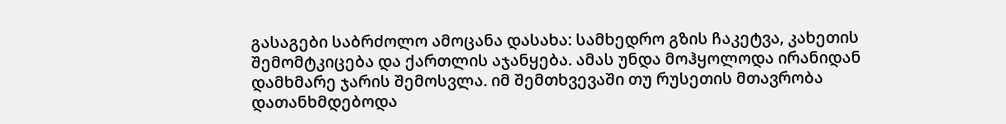გასაგები საბრძოლო ამოცანა დასახა: სამხედრო გზის ჩაკეტვა, კახეთის შემომტკიცება და ქართლის აჯანყება. ამას უნდა მოჰყოლოდა ირანიდან დამხმარე ჯარის შემოსვლა. იმ შემთხვევაში თუ რუსეთის მთავრობა დათანხმდებოდა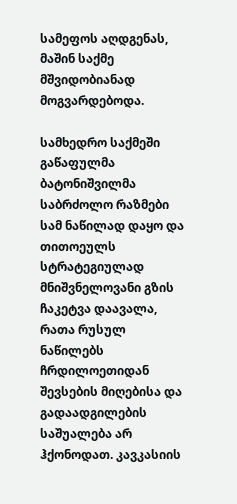სამეფოს აღდგენას, მაშინ საქმე მშვიდობიანად მოგვარდებოდა.

სამხედრო საქმეში გაწაფულმა ბატონიშვილმა საბრძოლო რაზმები სამ ნაწილად დაყო და თითოეულს სტრატეგიულად მნიშვნელოვანი გზის ჩაკეტვა დაავალა, რათა რუსულ ნაწილებს ჩრდილოეთიდან შევსების მიღებისა და გადაადგილების საშუალება არ ჰქონოდათ. კავკასიის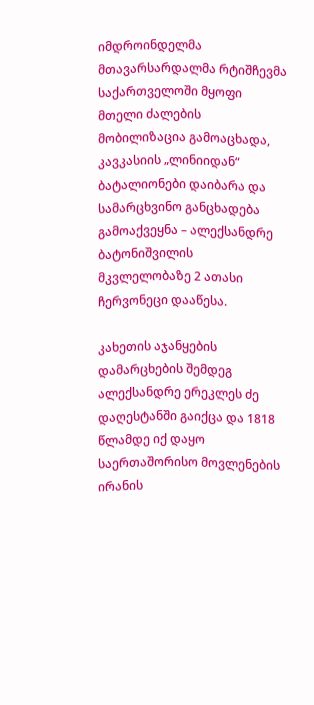იმდროინდელმა მთავარსარდალმა რტიშჩევმა საქართველოში მყოფი მთელი ძალების მობილიზაცია გამოაცხადა, კავკასიის „ლინიიდან“ ბატალიონები დაიბარა და სამარცხვინო განცხადება გამოაქვეყნა – ალექსანდრე ბატონიშვილის მკვლელობაზე 2 ათასი ჩერვონეცი დააწესა.

კახეთის აჯანყების დამარცხების შემდეგ ალექსანდრე ერეკლეს ძე დაღესტანში გაიქცა და 1818 წლამდე იქ დაყო საერთაშორისო მოვლენების ირანის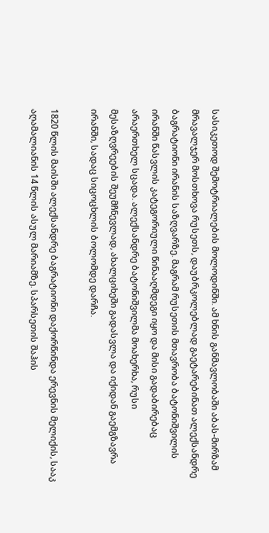სასიკეთოდ შემოტრიალების მოლოდინში. ამ ხნის განმავლობაში აბას-მირზამ მრავალჯერ მოსთხოვა რუსეთს, დაუბრკოლებლად გაეტარებინათ ალექსანდრე ბაგრატიონი ირანის საზღვარზე. მაგრამ რუსეთის მთავრობა ბატონიშვილის ირანში წასვლის კატეგორიული წინააღმდეგი იყო და მისი გადაბირებაც არაერთხელ სცადა. ალექსანდრე ბატონიშვილმა მოახერხა, რუსი მესაზღვრეების შეუმჩნევლად, ახალციხეში გადასვლა და იქიდან გაემგზავრა ირანში, სადაც სიცოცხლის ბოლომდე დარჩა.

1820 წლის მაისში ალექსანდრე ბაგრატიონი დაქორწინდა ერევნის მელიქის, სააკ აღამალიანის 14 წლის ასულ მარიამზე. სპარსეთის შაჰის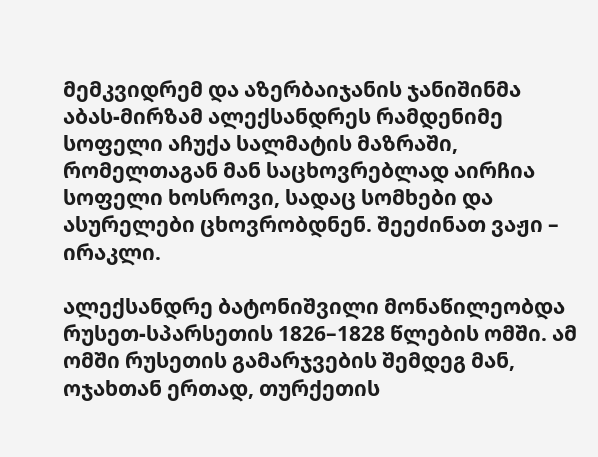მემკვიდრემ და აზერბაიჯანის ჯანიშინმა აბას-მირზამ ალექსანდრეს რამდენიმე სოფელი აჩუქა სალმატის მაზრაში, რომელთაგან მან საცხოვრებლად აირჩია სოფელი ხოსროვი, სადაც სომხები და ასურელები ცხოვრობდნენ. შეეძინათ ვაჟი – ირაკლი.

ალექსანდრე ბატონიშვილი მონაწილეობდა რუსეთ-სპარსეთის 1826–1828 წლების ომში. ამ ომში რუსეთის გამარჯვების შემდეგ მან, ოჯახთან ერთად, თურქეთის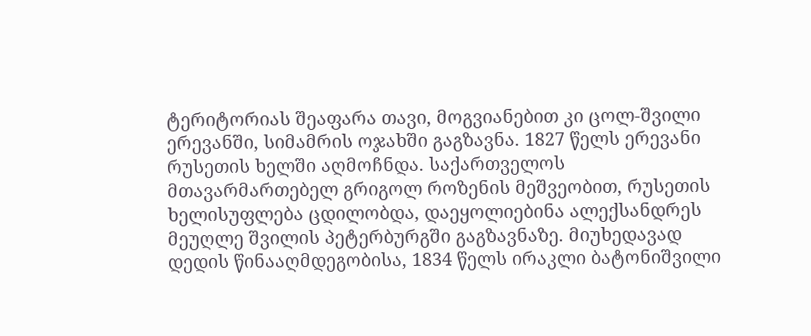ტერიტორიას შეაფარა თავი, მოგვიანებით კი ცოლ-შვილი ერევანში, სიმამრის ოჯახში გაგზავნა. 1827 წელს ერევანი რუსეთის ხელში აღმოჩნდა. საქართველოს მთავარმართებელ გრიგოლ როზენის მეშვეობით, რუსეთის ხელისუფლება ცდილობდა, დაეყოლიებინა ალექსანდრეს მეუღლე შვილის პეტერბურგში გაგზავნაზე. მიუხედავად დედის წინააღმდეგობისა, 1834 წელს ირაკლი ბატონიშვილი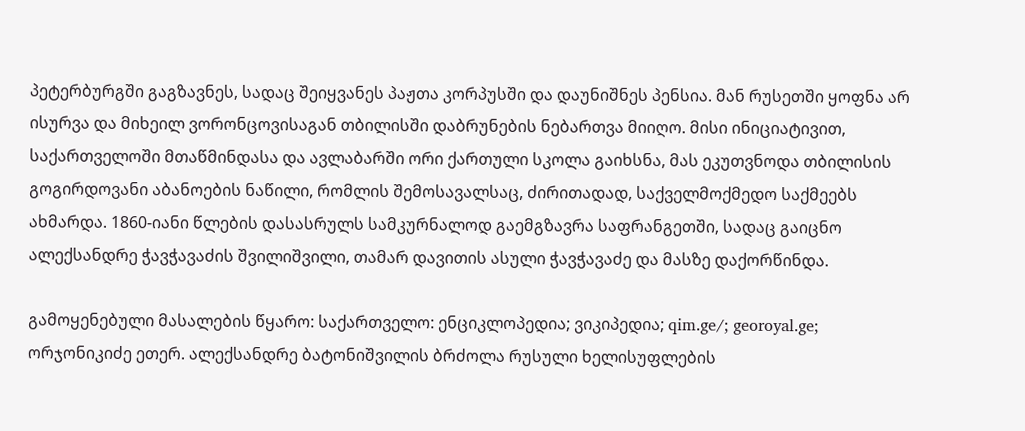პეტერბურგში გაგზავნეს, სადაც შეიყვანეს პაჟთა კორპუსში და დაუნიშნეს პენსია. მან რუსეთში ყოფნა არ ისურვა და მიხეილ ვორონცოვისაგან თბილისში დაბრუნების ნებართვა მიიღო. მისი ინიციატივით, საქართველოში მთაწმინდასა და ავლაბარში ორი ქართული სკოლა გაიხსნა, მას ეკუთვნოდა თბილისის გოგირდოვანი აბანოების ნაწილი, რომლის შემოსავალსაც, ძირითადად, საქველმოქმედო საქმეებს ახმარდა. 1860-იანი წლების დასასრულს სამკურნალოდ გაემგზავრა საფრანგეთში, სადაც გაიცნო ალექსანდრე ჭავჭავაძის შვილიშვილი, თამარ დავითის ასული ჭავჭავაძე და მასზე დაქორწინდა.

გამოყენებული მასალების წყარო: საქართველო: ენციკლოპედია; ვიკიპედია; qim.ge/; georoyal.ge; ორჯონიკიძე ეთერ. ალექსანდრე ბატონიშვილის ბრძოლა რუსული ხელისუფლების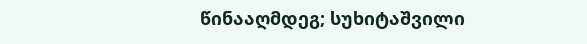წინააღმდეგ; სუხიტაშვილი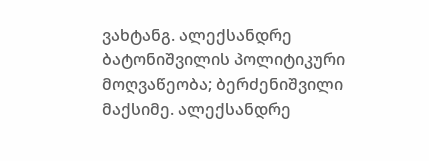ვახტანგ. ალექსანდრე ბატონიშვილის პოლიტიკური მოღვაწეობა; ბერძენიშვილი მაქსიმე. ალექსანდრე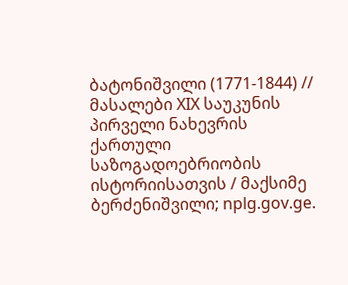ბატონიშვილი (1771-1844) // მასალები XIX საუკუნის პირველი ნახევრის ქართული საზოგადოებრიობის ისტორიისათვის / მაქსიმე ბერძენიშვილი; nplg.gov.ge.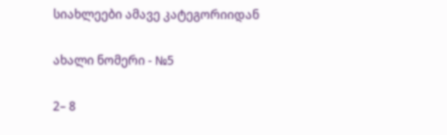სიახლეები ამავე კატეგორიიდან

ახალი ნომერი - №5

2– 8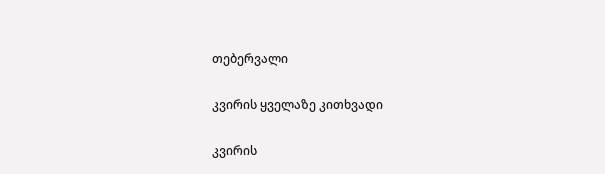თებერვალი

კვირის ყველაზე კითხვადი

კვირის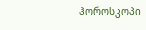ჰოროსკოპი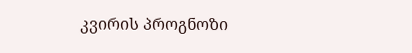კვირის პროგნოზი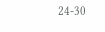24-30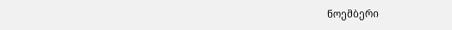ნოემბერი